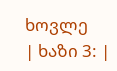ხოვლე
| ხაზი 3: |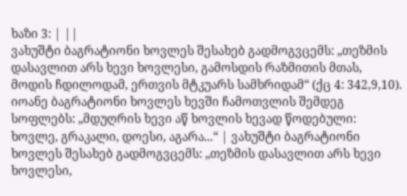ხაზი 3: | ||
ვახუშტი ბაგრატიონი ხოვლეს შესახებ გადმოგვცემს: „თეზმის დასავლით არს ხევი ხოვლესი, გამოსდის რაზმითის მთას, მოდის ჩდილოდამ, ერთვის მტკუარს სამხრიდამ“ (ქც 4: 342,9,10). იოანე ბაგრატიონი ხოვლეს ხევში ჩამოთვლის შემდეგ სოფლებს: „მდუღრის ხევი აწ ხოვლის ხევად წოდებული: ხოვლე, გრაკალი, დოესი, აგარა...“ | ვახუშტი ბაგრატიონი ხოვლეს შესახებ გადმოგვცემს: „თეზმის დასავლით არს ხევი ხოვლესი,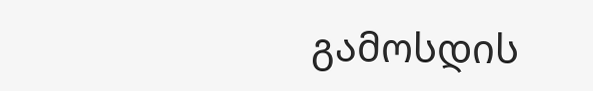გამოსდის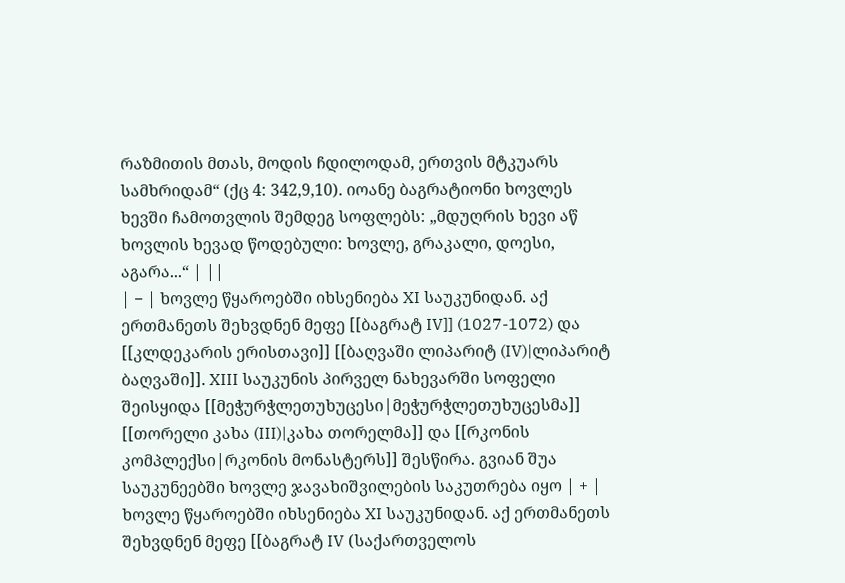რაზმითის მთას, მოდის ჩდილოდამ, ერთვის მტკუარს სამხრიდამ“ (ქც 4: 342,9,10). იოანე ბაგრატიონი ხოვლეს ხევში ჩამოთვლის შემდეგ სოფლებს: „მდუღრის ხევი აწ ხოვლის ხევად წოდებული: ხოვლე, გრაკალი, დოესი, აგარა...“ | ||
| − | ხოვლე წყაროებში იხსენიება XI საუკუნიდან. აქ ერთმანეთს შეხვდნენ მეფე [[ბაგრატ IV]] (1027-1072) და [[კლდეკარის ერისთავი]] [[ბაღვაში ლიპარიტ (IV)|ლიპარიტ ბაღვაში]]. XIII საუკუნის პირველ ნახევარში სოფელი შეისყიდა [[მეჭურჭლეთუხუცესი|მეჭურჭლეთუხუცესმა]] [[თორელი კახა (III)|კახა თორელმა]] და [[რკონის კომპლექსი|რკონის მონასტერს]] შესწირა. გვიან შუა საუკუნეებში ხოვლე ჯავახიშვილების საკუთრება იყო | + | ხოვლე წყაროებში იხსენიება XI საუკუნიდან. აქ ერთმანეთს შეხვდნენ მეფე [[ბაგრატ IV (საქართველოს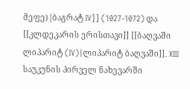მეფე)|ბაგრატ IV]] (1027-1072) და [[კლდეკარის ერისთავი]] [[ბაღვაში ლიპარიტ (IV)|ლიპარიტ ბაღვაში]]. XIII საუკუნის პირველ ნახევარში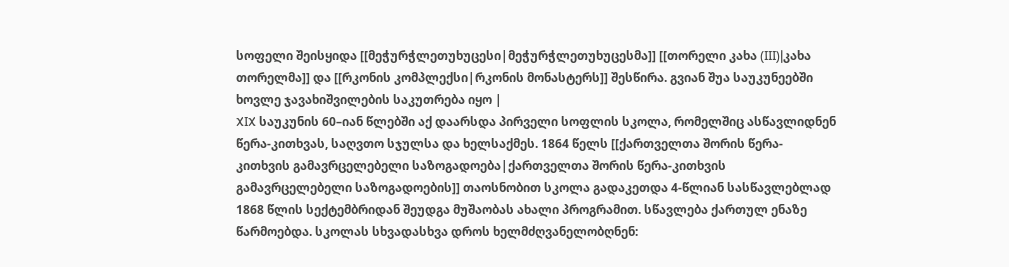სოფელი შეისყიდა [[მეჭურჭლეთუხუცესი|მეჭურჭლეთუხუცესმა]] [[თორელი კახა (III)|კახა თორელმა]] და [[რკონის კომპლექსი|რკონის მონასტერს]] შესწირა. გვიან შუა საუკუნეებში ხოვლე ჯავახიშვილების საკუთრება იყო |
XIX საუკუნის 60–იან წლებში აქ დაარსდა პირველი სოფლის სკოლა, რომელშიც ასწავლიდნენ წერა-კითხვას, საღვთო სჯულსა და ხელსაქმეს. 1864 წელს [[ქართველთა შორის წერა-კითხვის გამავრცელებელი საზოგადოება|ქართველთა შორის წერა-კითხვის გამავრცელებელი საზოგადოების]] თაოსნობით სკოლა გადაკეთდა 4-წლიან სასწავლებლად 1868 წლის სექტემბრიდან შეუდგა მუშაობას ახალი პროგრამით. სწავლება ქართულ ენაზე წარმოებდა. სკოლას სხვადასხვა დროს ხელმძღვანელობღნენ: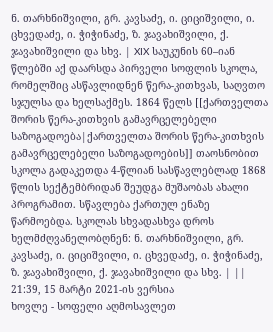ნ. თარხნიშვილი, გრ. კავსაძე, ი. ციციშვილი, ი. ცხვედაძე, ი. ჭიჭინაძე, ზ. ჯავახიშვილი, ქ. ჯავახიშვილი და სხვ. | XIX საუკუნის 60–იან წლებში აქ დაარსდა პირველი სოფლის სკოლა, რომელშიც ასწავლიდნენ წერა-კითხვას, საღვთო სჯულსა და ხელსაქმეს. 1864 წელს [[ქართველთა შორის წერა-კითხვის გამავრცელებელი საზოგადოება|ქართველთა შორის წერა-კითხვის გამავრცელებელი საზოგადოების]] თაოსნობით სკოლა გადაკეთდა 4-წლიან სასწავლებლად 1868 წლის სექტემბრიდან შეუდგა მუშაობას ახალი პროგრამით. სწავლება ქართულ ენაზე წარმოებდა. სკოლას სხვადასხვა დროს ხელმძღვანელობღნენ: ნ. თარხნიშვილი, გრ. კავსაძე, ი. ციციშვილი, ი. ცხვედაძე, ი. ჭიჭინაძე, ზ. ჯავახიშვილი, ქ. ჯავახიშვილი და სხვ. | ||
21:39, 15 მარტი 2021-ის ვერსია
ხოვლე - სოფელი აღმოსავლეთ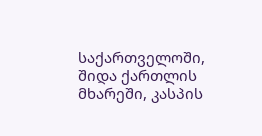საქართველოში, შიდა ქართლის მხარეში, კასპის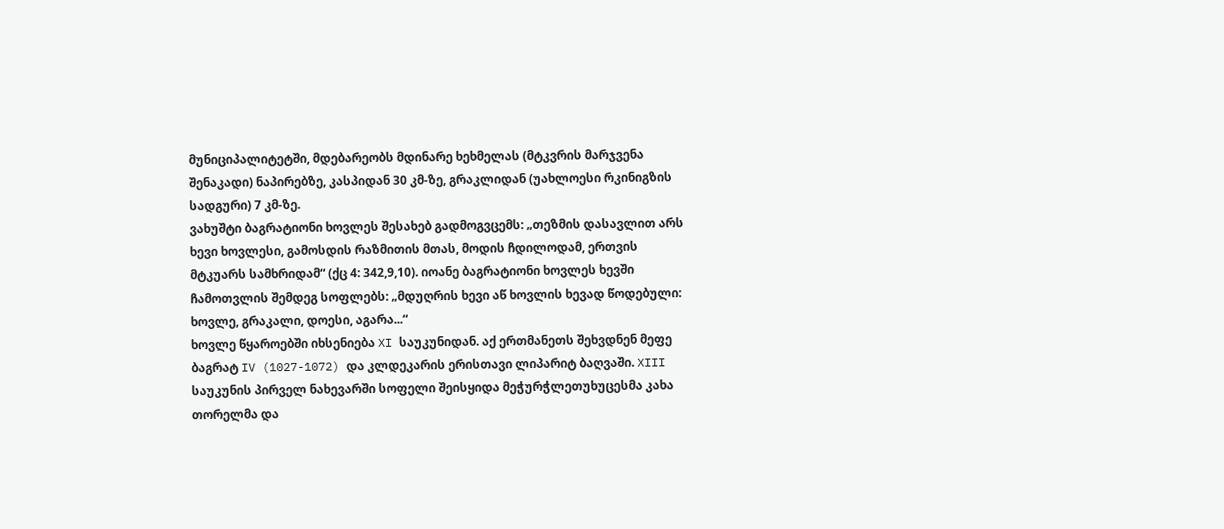მუნიციპალიტეტში, მდებარეობს მდინარე ხეხმელას (მტკვრის მარჯვენა შენაკადი) ნაპირებზე, კასპიდან 30 კმ-ზე, გრაკლიდან (უახლოესი რკინიგზის სადგური) 7 კმ-ზე.
ვახუშტი ბაგრატიონი ხოვლეს შესახებ გადმოგვცემს: „თეზმის დასავლით არს ხევი ხოვლესი, გამოსდის რაზმითის მთას, მოდის ჩდილოდამ, ერთვის მტკუარს სამხრიდამ“ (ქც 4: 342,9,10). იოანე ბაგრატიონი ხოვლეს ხევში ჩამოთვლის შემდეგ სოფლებს: „მდუღრის ხევი აწ ხოვლის ხევად წოდებული: ხოვლე, გრაკალი, დოესი, აგარა...“
ხოვლე წყაროებში იხსენიება XI საუკუნიდან. აქ ერთმანეთს შეხვდნენ მეფე ბაგრატ IV (1027-1072) და კლდეკარის ერისთავი ლიპარიტ ბაღვაში. XIII საუკუნის პირველ ნახევარში სოფელი შეისყიდა მეჭურჭლეთუხუცესმა კახა თორელმა და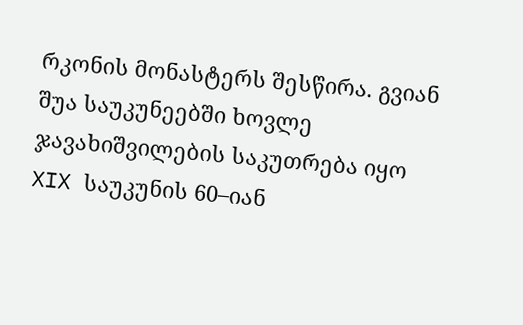რკონის მონასტერს შესწირა. გვიან შუა საუკუნეებში ხოვლე ჯავახიშვილების საკუთრება იყო
XIX საუკუნის 60–იან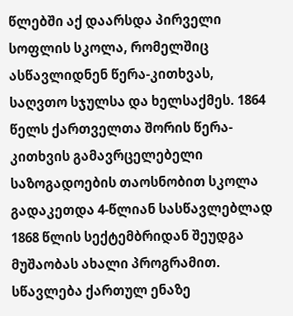წლებში აქ დაარსდა პირველი სოფლის სკოლა, რომელშიც ასწავლიდნენ წერა-კითხვას, საღვთო სჯულსა და ხელსაქმეს. 1864 წელს ქართველთა შორის წერა-კითხვის გამავრცელებელი საზოგადოების თაოსნობით სკოლა გადაკეთდა 4-წლიან სასწავლებლად 1868 წლის სექტემბრიდან შეუდგა მუშაობას ახალი პროგრამით. სწავლება ქართულ ენაზე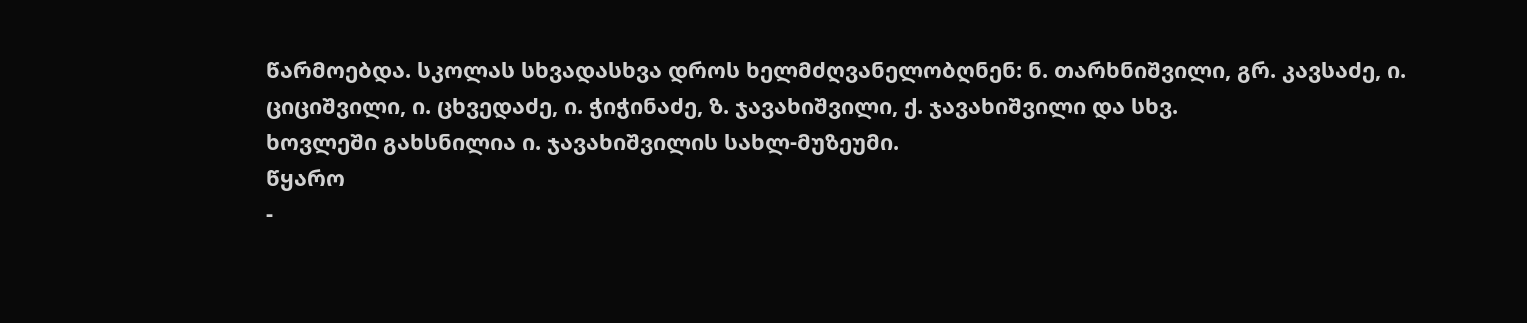წარმოებდა. სკოლას სხვადასხვა დროს ხელმძღვანელობღნენ: ნ. თარხნიშვილი, გრ. კავსაძე, ი. ციციშვილი, ი. ცხვედაძე, ი. ჭიჭინაძე, ზ. ჯავახიშვილი, ქ. ჯავახიშვილი და სხვ.
ხოვლეში გახსნილია ი. ჯავახიშვილის სახლ-მუზეუმი.
წყარო
-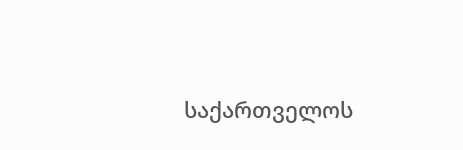საქართველოს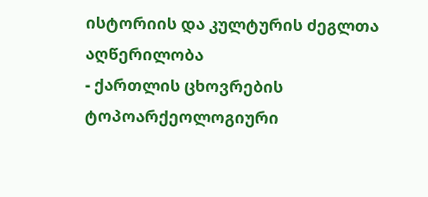ისტორიის და კულტურის ძეგლთა აღწერილობა
- ქართლის ცხოვრების ტოპოარქეოლოგიური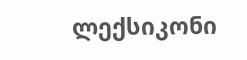ლექსიკონი